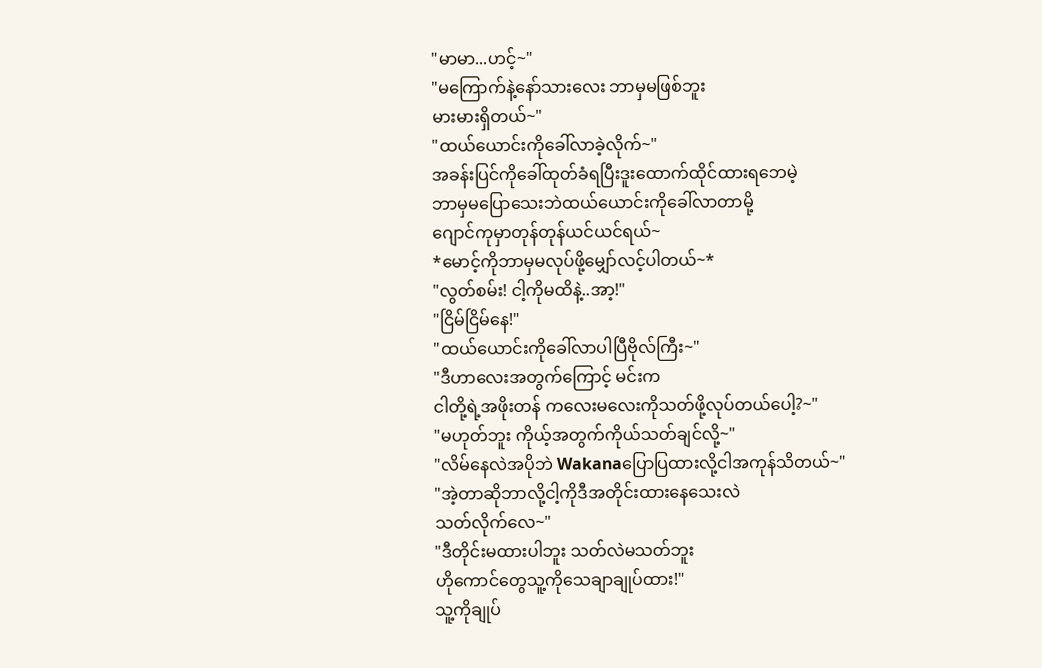"မာမာ...ဟင့်~"
"မကြောက်နဲ့နော်သားလေး ဘာမှမဖြစ်ဘူး
မားမားရှိတယ်~"
"ထယ်ယောင်းကိုခေါ်လာခဲ့လိုက်~"
အခန်းပြင်ကိုခေါ်ထုတ်ခံရပြီးဒူးထောက်ထိုင်ထားရဘေမဲ့
ဘာမှမပြောသေးဘဲထယ်ယောင်းကိုခေါ်လာတာမို့
ဂျောင်ကုမှာတုန်တုန်ယင်ယင်ရယ်~
*မောင့်ကိုဘာမှမလုပ်ဖို့မျှော်လင့်ပါတယ်~*
"လွတ်စမ်း! ငါ့ကိုမထိနဲ့..အာ့!"
"ငြိမ်ငြိမ်နေ!"
"ထယ်ယောင်းကိုခေါ်လာပါပြီဗိုလ်ကြီး~"
"ဒီဟာလေးအတွက်ကြောင့် မင်းက
ငါတို့ရဲ့အဖိုးတန် ကလေးမလေးကိုသတ်ဖို့လုပ်တယ်ပေါ့?~"
"မဟုတ်ဘူး ကိုယ့်အတွက်ကိုယ်သတ်ချင်လို့~"
"လိမ်နေလဲအပိုဘဲ Wakanaပြောပြထားလို့ငါအကုန်သိတယ်~"
"အဲ့တာဆိုဘာလို့ငါ့ကိုဒီအတိုင်းထားနေသေးလဲ
သတ်လိုက်လေ~"
"ဒီတိုင်းမထားပါဘူး သတ်လဲမသတ်ဘူး
ဟိုကောင်တွေသူ့ကိုသေချာချုပ်ထား!"
သူ့ကိုချုပ်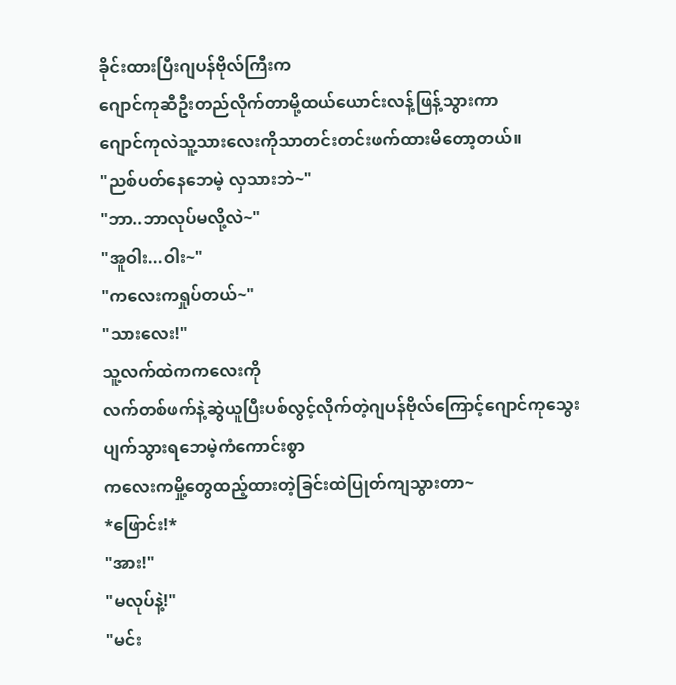ခိုင်းထားပြီးဂျပန်ဗိုလ်ကြီးက
ဂျောင်ကုဆီဦးတည်လိုက်တာမို့ထယ်ယောင်းလန့်ဖြန့်သွားကာ
ဂျောင်ကုလဲသူ့သားလေးကိုသာတင်းတင်းဖက်ထားမိတော့တယ်။
"ညစ်ပတ်နေဘေမဲ့ လှသားဘဲ~"
"ဘာ..ဘာလုပ်မလို့လဲ~"
"အူဝါး...ဝါး~"
"ကလေးကရှုပ်တယ်~"
"သားလေး!"
သူ့လက်ထဲကကလေးကို
လက်တစ်ဖက်နဲ့ဆွဲယူပြီးပစ်လွင့်လိုက်တဲ့ဂျပန်ဗိုလ်ကြောင့်ဂျောင်ကုသွေးပျက်သွားရဘေမဲ့ကံကောင်းစွာ
ကလေးကမှို့တွေထည့်ထားတဲ့ခြင်းထဲပြုတ်ကျသွားတာ~
*ဖြောင်း!*
"အား!"
"မလုပ်နဲ့!"
"မင်း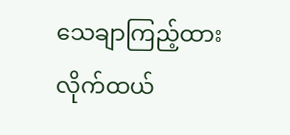သေချာကြည့်ထားလိုက်ထယ်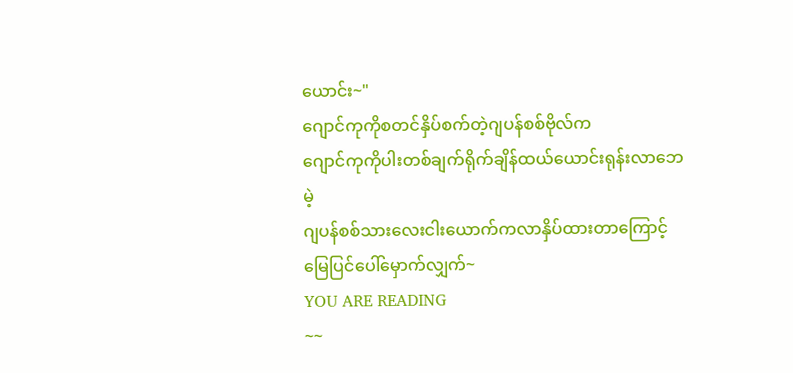ယောင်း~"
ဂျောင်ကုကိုစတင်နှိပ်စက်တဲ့ဂျပန်စစ်ဗိုလ်က
ဂျောင်ကုကိုပါးတစ်ချက်ရိုက်ချိန်ထယ်ယောင်းရုန်းလာဘေမဲ့
ဂျပန်စစ်သားလေးငါးယောက်ကလာနှိပ်ထားတာကြောင့်
မြေပြင်ပေါ်မှောက်လျှက်~
YOU ARE READING
~~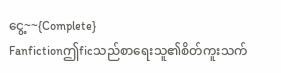ငွေ့~~{Complete}
Fanfictionဤficသည်စာရေးသူ၏စိတ်ကူးသက်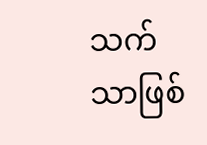သက်သာဖြစ်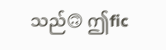သည်🙃 ဤfic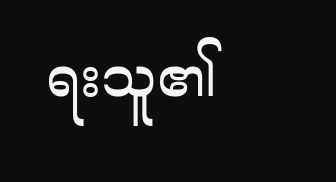ရးသူ၏